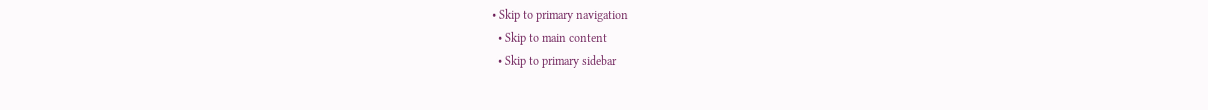• Skip to primary navigation
  • Skip to main content
  • Skip to primary sidebar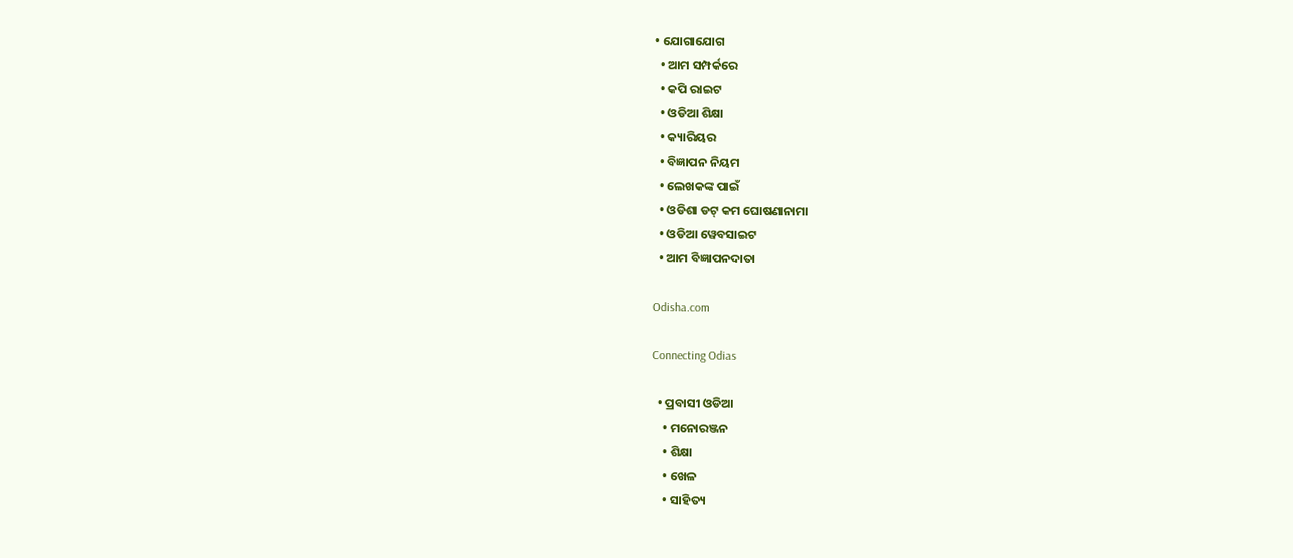• ଯୋଗାଯୋଗ
  • ଆମ ସମ୍ପର୍କରେ
  • କପି ରାଇଟ
  • ଓଡିଆ ଶିକ୍ଷା
  • କ୍ୟାରିୟର
  • ବିଜ୍ଞାପନ ନିୟମ
  • ଲେଖକଙ୍କ ପାଇଁ
  • ଓଡିଶା ଡଟ୍ କମ ଘୋଷଣାନାମା
  • ଓଡିଆ ୱେବସାଇଟ
  • ଆମ ବିଜ୍ଞାପନଦାତା

Odisha.com

Connecting Odias

  • ପ୍ରବାସୀ ଓଡିଆ
    • ମନୋରଞ୍ଜନ
    • ଶିକ୍ଷା
    • ଖେଳ
    • ସାହିତ୍ୟ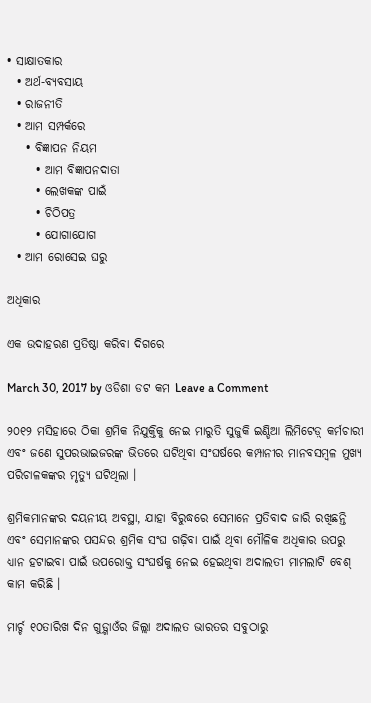• ସାକ୍ଷାତକାର
  • ଅର୍ଥ-ବ୍ୟବସାୟ
  • ରାଜନୀତି
  • ଆମ ସମ୍ପର୍କରେ
    • ବିଜ୍ଞାପନ ନିୟମ
      • ଆମ ବିଜ୍ଞାପନଦାତା
      • ଲେଖକଙ୍କ ପାଇଁ
      • ଚିଠିପତ୍ର
      • ଯୋଗାଯୋଗ
  • ଆମ ରୋସେଇ ଘରୁ

ଅଧିକାର

ଏକ ଉଦାହରଣ ପ୍ରତିଷ୍ଠା କରିବା ଦିଗରେ

March 30, 2017 by ଓଡିଶା ଡଟ କମ Leave a Comment

୨୦୧୨ ମସିହାରେ ଠିକା ଶ୍ରମିକ ନିଯୁକ୍ତିକୁ ନେଇ ମାରୁତି ସୁଜୁକି ଇଣ୍ଡିଆ ଲିମିଟେଡ଼୍ କର୍ମଚାରୀ ଏବଂ ଜଣେ ସୁପରଭାଇଜରଙ୍କ ଭିତରେ ଘଟିଥିବା ସଂଘର୍ଷରେ କମ୍ପାନୀର ମାନବସମ୍ବଳ ମୁଖ୍ୟ ପରିଚାଳକଙ୍କର ମୃତ୍ୟୁ ଘଟିଥିଲା ।

ଶ୍ରମିକମାନଙ୍କର ଦୟନୀୟ ଅବସ୍ଥା, ଯାହା ବିରୁଦ୍ଧରେ ସେମାନେ ପ୍ରତିବାଦ ଜାରି ରଖିଛନ୍ତି ଏବଂ ସେମାନଙ୍କର ପସନ୍ଦର ଶ୍ରମିକ ସଂଘ ଗଢ଼ିବା ପାଇଁ ଥିବା ମୌଳିକ ଅଧିକାର ଉପରୁ ଧ୍ୟାନ ହଟାଇବା ପାଇଁ ଉପରୋକ୍ତ ସଂଘର୍ଷକୁ ନେଇ ହେଇଥିବା ଅଦାଲତୀ ମାମଲାଟି ବେଶ୍ କାମ କରିଛି ।

ମାର୍ଚ୍ଚ ୧୦ତାରିଖ ଦିନ ଗୁଡ଼୍ଗାଓଁର ଜିଲ୍ଲା ଅଦାଲତ ଭାରତର ସବୁଠାରୁ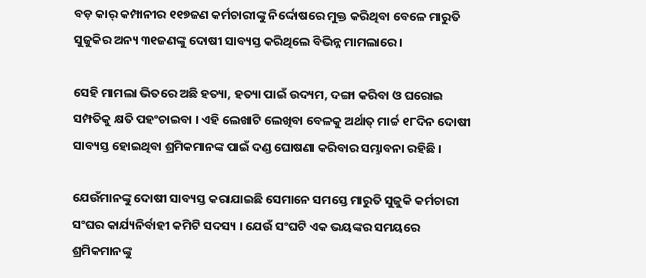ବଡ଼ କାର୍ କମ୍ପାନୀର ୧୧୭ଜଣ କର୍ମଚାରୀଙ୍କୁ ନିର୍ଦ୍ଦୋଷରେ ମୁକ୍ତ କରିଥିବା ବେଳେ ମାରୁତି ସୁଜୁକିର ଅନ୍ୟ ୩୧ଜଣଙ୍କୁ ଦୋଷୀ ସାବ୍ୟସ୍ତ କରିଥିଲେ ବିଭିନ୍ନ ମାମଲାରେ ।

ସେହି ମାମଲା ଭିତରେ ଅଛି ହତ୍ୟା, ହତ୍ୟା ପାଇଁ ଉଦ୍ୟମ, ଦଙ୍ଗା କରିବା ଓ ଘରୋଇ ସମ୍ପତିକୁ କ୍ଷତି ପହଂଚାଇବା । ଏହି ଲେଖାଟି ଲେଖିବା ବେଳକୁ ଅର୍ଥାତ୍ ମାର୍ଚ୍ଚ ୧୮ଦିନ ଦୋଷୀ ସାବ୍ୟସ୍ତ ହୋଇଥିବା ଶ୍ରମିକମାନଙ୍କ ପାଇଁ ଦଣ୍ଡ ଘୋଷଣା କରିବାର ସମ୍ଭାବନା ରହିଛି ।

ଯେଉଁମାନଙ୍କୁ ଦୋଷୀ ସାବ୍ୟସ୍ତ କରାଯାଇଛି ସେମାନେ ସମସ୍ତେ ମାରୁତି ସୁଜୁକି କର୍ମଚାରୀ ସଂଘର କାର୍ଯ୍ୟନିର୍ବାହୀ କମିଟି ସଦସ୍ୟ । ଯେଉଁ ସଂଘଟି ଏକ ଭୟଙ୍କର ସମୟରେ ଶ୍ରମିକମାନଙ୍କୁ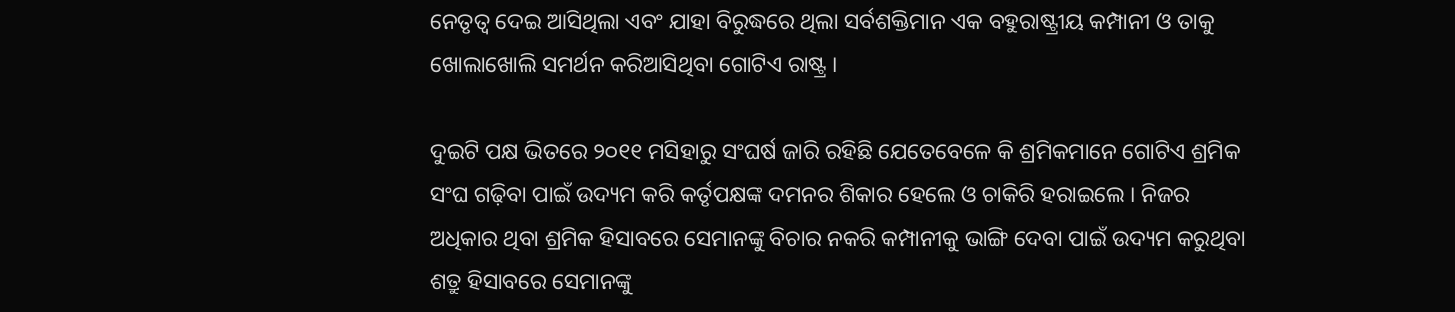ନେତୃତ୍ୱ ଦେଇ ଆସିଥିଲା ଏବଂ ଯାହା ବିରୁଦ୍ଧରେ ଥିଲା ସର୍ବଶକ୍ତିମାନ ଏକ ବହୁରାଷ୍ଟ୍ରୀୟ କମ୍ପାନୀ ଓ ତାକୁ ଖୋଲାଖୋଲି ସମର୍ଥନ କରିଆସିଥିବା ଗୋଟିଏ ରାଷ୍ଟ୍ର ।

ଦୁଇଟି ପକ୍ଷ ଭିତରେ ୨୦୧୧ ମସିହାରୁ ସଂଘର୍ଷ ଜାରି ରହିଛି ଯେତେବେଳେ କି ଶ୍ରମିକମାନେ ଗୋଟିଏ ଶ୍ରମିକ ସଂଘ ଗଢ଼ିବା ପାଇଁ ଉଦ୍ୟମ କରି କର୍ତୃପକ୍ଷଙ୍କ ଦମନର ଶିକାର ହେଲେ ଓ ଚାକିରି ହରାଇଲେ । ନିଜର ଅଧିକାର ଥିବା ଶ୍ରମିକ ହିସାବରେ ସେମାନଙ୍କୁ ବିଚାର ନକରି କମ୍ପାନୀକୁ ଭାଙ୍ଗି ଦେବା ପାଇଁ ଉଦ୍ୟମ କରୁଥିବା ଶତ୍ରୁ ହିସାବରେ ସେମାନଙ୍କୁ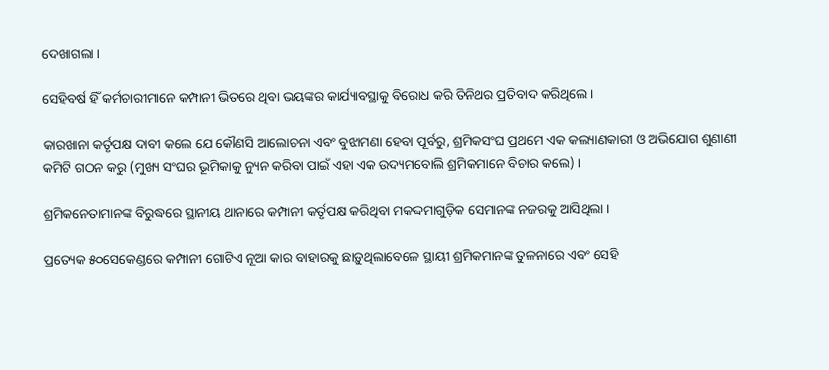ଦେଖାଗଲା ।

ସେହିବର୍ଷ ହିଁ କର୍ମଚାରୀମାନେ କମ୍ପାନୀ ଭିତରେ ଥିବା ଭୟଙ୍କର କାର୍ଯ୍ୟାବସ୍ଥାକୁ ବିରୋଧ କରି ତିନିଥର ପ୍ରତିବାଦ କରିଥିଲେ ।

କାରଖାନା କର୍ତୃପକ୍ଷ ଦାବୀ କଲେ ଯେ କୌଣସି ଆଲୋଚନା ଏବଂ ବୁଝାମଣା ହେବା ପୂର୍ବରୁ, ଶ୍ରମିକସଂଘ ପ୍ରଥମେ ଏକ କଲ୍ୟାଣକାରୀ ଓ ଅଭିଯୋଗ ଶୁଣାଣୀ କମିଟି ଗଠନ କରୁ (ମୁଖ୍ୟ ସଂଘର ଭୂମିକାକୁ ନ୍ୟୁନ କରିବା ପାଇଁ ଏହା ଏକ ଉଦ୍ୟମବୋଲି ଶ୍ରମିକମାନେ ବିଚାର କଲେ) ।

ଶ୍ରମିକନେତାମାନଙ୍କ ବିରୁଦ୍ଧରେ ସ୍ଥାନୀୟ ଥାନାରେ କମ୍ପାନୀ କର୍ତୃପକ୍ଷ କରିଥିବା ମକଦ୍ଦମାଗୁଡ଼ିକ ସେମାନଙ୍କ ନଜରକୁ ଆସିଥିଲା ।

ପ୍ରତ୍ୟେକ ୫୦ସେକେଣ୍ଡରେ କମ୍ପାନୀ ଗୋଟିଏ ନୂଆ କାର ବାହାରକୁ ଛାଡ଼ୁଥିଲାବେଳେ ସ୍ଥାୟୀ ଶ୍ରମିକମାନଙ୍କ ତୁଳନାରେ ଏବଂ ସେହି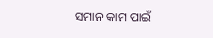ସମାନ କାମ ପାଇଁ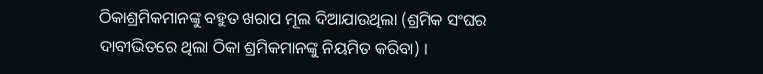ଠିକାଶ୍ରମିକମାନଙ୍କୁ ବହୁତ ଖରାପ ମୂଲ ଦିଆଯାଉଥିଲା (ଶ୍ରମିକ ସଂଘର ଦାବୀଭିତରେ ଥିଲା ଠିକା ଶ୍ରମିକମାନଙ୍କୁ ନିୟମିତ କରିବା) ।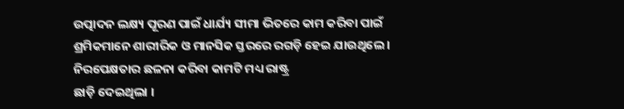ଉତ୍ପାଦନ ଲକ୍ଷ୍ୟ ପୂରଣ ପାଇଁ ଧାର୍ଯ୍ୟ ସୀମା ଭିତରେ କାମ କରିବା ପାଇଁ ଶ୍ରମିକମାନେ ଶାରୀରିକ ଓ ମାନସିକ ସ୍ତରରେ ରଗଡ଼ି ହେଇ ଯାଉଥିଲେ । ନିରପେକ୍ଷତାର ଛଳନା କରିବା କାମଟି ମଧ୍ୟ ରାଷ୍ଟ୍ର
ଛାଡ଼ି ଦେଇଥିଲା ।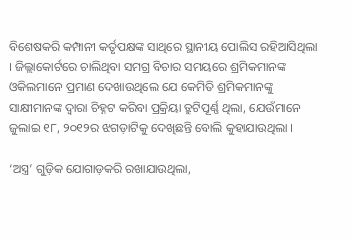ବିଶେଷକରି କମ୍ପାନୀ କର୍ତୃପକ୍ଷଙ୍କ ସାଥିରେ ସ୍ଥାନୀୟ ପୋଲିସ ରହିଆସିଥିଲା । ଜିଲ୍ଲାକୋର୍ଟରେ ଚାଲିଥିବା ସମଗ୍ର ବିଚାର ସମୟରେ ଶ୍ରମିକମାନଙ୍କ ଓକିଲମାନେ ପ୍ରମାଣ ଦେଖାଉଥିଲେ ଯେ କେମିତି ଶ୍ରମିକମାନଙ୍କୁ ସାକ୍ଷୀମାନଙ୍କ ଦ୍ୱାରା ଚିହ୍ନଟ କରିବା ପ୍ରକ୍ରିୟା ତ୍ରୁଟିପୂର୍ଣ୍ଣ ଥିଲା, ଯେଉଁମାନେ ଜୁଲାଇ ୧୮, ୨୦୧୨ର ଝଗଡ଼ାଟିକୁ ଦେଖିଛନ୍ତି ବୋଲି କୁହାଯାଉଥିଲା ।

‘ଅସ୍ତ୍ର’ ଗୁଡ଼ିକ ଯୋଗାଡ଼କରି ରଖାଯାଉଥିଲା,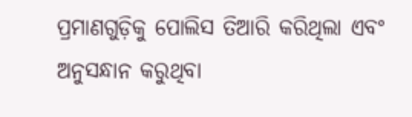ପ୍ରମାଣଗୁଡ଼ିକୁ ପୋଲିସ ତିଆରି କରିଥିଲା ଏବଂ ଅନୁସନ୍ଧାନ କରୁଥିବା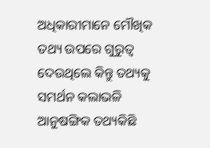ଅଧିକାରୀମାନେ ମୌଖିକ ତଥ୍ୟ ଉପରେ ଗୁରୁତ୍ୱ ଦେଉଥିଲେ କିନ୍ତୁ ତଥ୍ୟକୁ ସମର୍ଥନ କଲାଭଳି ଆନୁଷଙ୍ଗିକ ତଥ୍ୟକିଛି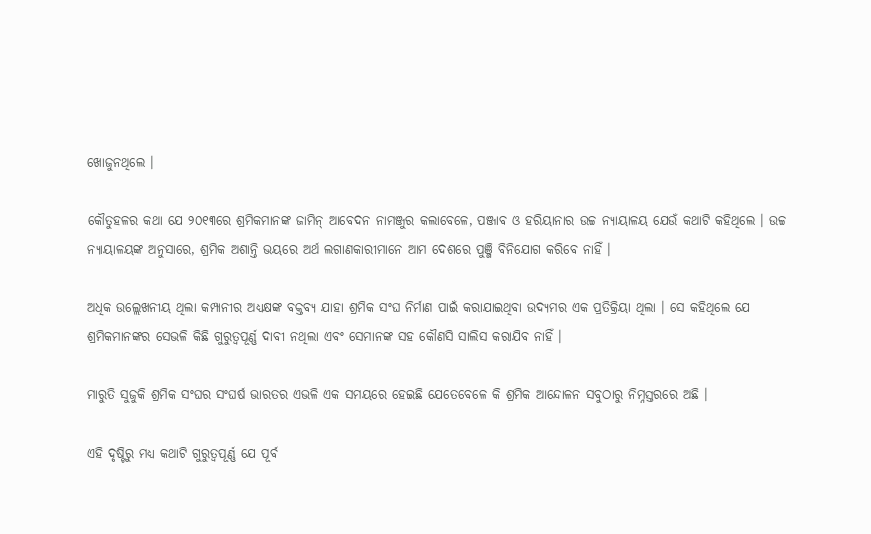ଖୋଜୁନଥିଲେ ।

କୌତୁହଳର କଥା ଯେ ୨୦୧୩ରେ ଶ୍ରମିକମାନଙ୍କ ଜାମିନ୍ ଆବେଦନ ନାମଞ୍ଜୁର କଲାବେଳେ, ପଞ୍ଜାବ ଓ ହରିୟାନାର ଉଚ୍ଚ ନ୍ୟାୟାଳୟ ଯେଉଁ କଥାଟି କହିଥିଲେ । ଉଚ୍ଚ ନ୍ୟାୟାଳୟଙ୍କ ଅନୁସାରେ, ଶ୍ରମିକ ଅଶାନ୍ତି ଭୟରେ ଅର୍ଥ ଲଗାଣକାରୀମାନେ ଆମ ଦେଶରେ ପୁଞ୍ଜି ବିନିଯୋଗ କରିବେ ନାହିଁ ।

ଅଧିକ ଉଲ୍ଲେଖନୀୟ ଥିଲା କମ୍ପାନୀର ଅଧ୍ୟକ୍ଷଙ୍କ ବକ୍ତବ୍ୟ ଯାହା ଶ୍ରମିକ ସଂଘ ନିର୍ମାଣ ପାଇଁ କରାଯାଇଥିବା ଉଦ୍ୟମର ଏକ ପ୍ରତିକ୍ରିୟା ଥିଲା । ସେ କହିଥିଲେ ଯେ ଶ୍ରମିକମାନଙ୍କର ସେଭଳି କିଛି ଗୁରୁତ୍ୱପୂର୍ଣ୍ଣ ଦାବୀ ନଥିଲା ଏବଂ ସେମାନଙ୍କ ସହ କୌଣସି ସାଲିସ କରାଯିବ ନାହିଁ ।

ମାରୁତି ସୁଜୁକି ଶ୍ରମିକ ସଂଘର ସଂଘର୍ଷ ଭାରତର ଏଭଳି ଏକ ସମୟରେ ହେଇଛି ଯେତେବେଳେ କି ଶ୍ରମିକ ଆନ୍ଦୋଳନ ସବୁଠାରୁ ନିମ୍ନସ୍ତରରେ ଅଛି ।

ଏହି ଦୃଷ୍ଟିରୁ ମଧ୍ୟ କଥାଟି ଗୁରୁତ୍ୱପୂର୍ଣ୍ଣ ଯେ ପୂର୍ବ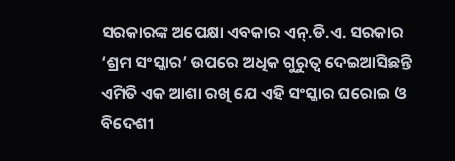ସରକାରଙ୍କ ଅପେକ୍ଷା ଏବକାର ଏନ୍.ଡି.ଏ. ସରକାର ‘ଶ୍ରମ ସଂସ୍କାର’ ଉପରେ ଅଧିକ ଗୁରୁତ୍ୱ ଦେଇଆସିଛନ୍ତି ଏମିତି ଏକ ଆଶା ରଖି ଯେ ଏହି ସଂସ୍କାର ଘରୋଇ ଓ ବିଦେଶୀ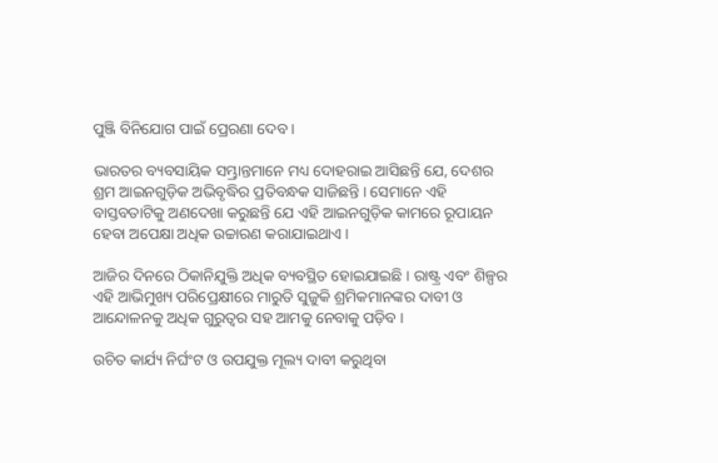ପୁଞ୍ଜି ବିନିଯୋଗ ପାଇଁ ପ୍ରେରଣା ଦେବ ।

ଭାରତର ବ୍ୟବସାୟିକ ସମ୍ଭ୍ରାନ୍ତମାନେ ମଧ୍ୟ ଦୋହରାଇ ଆସିଛନ୍ତି ଯେ, ଦେଶର ଶ୍ରମ ଆଇନଗୁଡ଼ିକ ଅଭିବୃଦ୍ଧିର ପ୍ରତିବନ୍ଧକ ସାଜିଛନ୍ତି । ସେମାନେ ଏହି ବାସ୍ତବତାଟିକୁ ଅଣଦେଖା କରୁଛନ୍ତି ଯେ ଏହି ଆଇନଗୁଡ଼ିକ କାମରେ ରୂପାୟନ ହେବା ଅପେକ୍ଷା ଅଧିକ ଉଚ୍ଚାରଣ କରାଯାଇଥାଏ ।

ଆଜିର ଦିନରେ ଠିକାନିଯୁକ୍ତି ଅଧିକ ବ୍ୟବସ୍ଥିତ ହୋଇଯାଇଛି । ରାଷ୍ଟ୍ର ଏବଂ ଶିଳ୍ପର ଏହି ଆଭିମୁଖ୍ୟ ପରିପ୍ରେକ୍ଷୀରେ ମାରୁତି ସୁଜୁକି ଶ୍ରମିକମାନଙ୍କର ଦାବୀ ଓ ଆନ୍ଦୋଳନକୁ ଅଧିକ ଗୁରୁତ୍ୱର ସହ ଆମକୁ ନେବାକୁ ପଡ଼ିବ ।

ଉଚିତ କାର୍ଯ୍ୟ ନିର୍ଘଂଟ ଓ ଉପଯୁକ୍ତ ମୂଲ୍ୟ ଦାବୀ କରୁଥିବା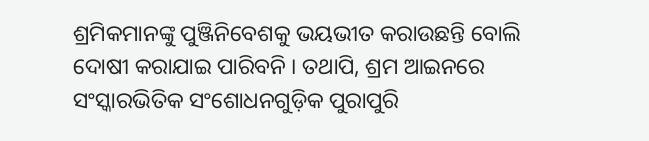ଶ୍ରମିକମାନଙ୍କୁ ପୁଞ୍ଜିନିବେଶକୁ ଭୟଭୀତ କରାଉଛନ୍ତି ବୋଲି ଦୋଷୀ କରାଯାଇ ପାରିବନି । ତଥାପି, ଶ୍ରମ ଆଇନରେ ସଂସ୍କାରଭିତିକ ସଂଶୋଧନଗୁଡ଼ିକ ପୁରାପୁରି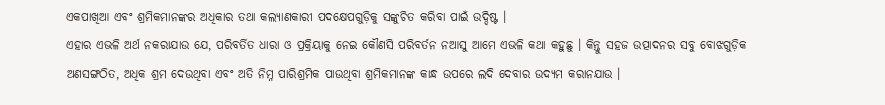ଏକପାଖିଆ ଏବଂ ଶ୍ରମିକମାନଙ୍କର ଅଧିକାର ତଥା କଲ୍ୟାଣକାରୀ ପଦକ୍ଷେପଗୁଡ଼ିକୁ ସଙ୍କୁଚିତ କରିବା ପାଇଁ ଉଦ୍ଦିଷ୍ଟ ।
ଏହାର ଏଭଳି ଅର୍ଥ ନକରାଯାଉ ଯେ, ପରିବର୍ତିତ ଧାରା ଓ ପ୍ରକ୍ରିୟାକୁ ନେଇ କୌଣସି ପରିବର୍ତନ ନଆସୁ ଆମେ ଏଭଳି କଥା କହୁଛୁ । କିନ୍ତୁ ସହଜ ଉତ୍ପାଦନର ସବୁ ବୋଝଗୁଡ଼ିକ ଅଣସଙ୍ଗଠିତ, ଅଧିକ ଶ୍ରମ ଦେଉଥିବା ଏବଂ ଅତି ନିମ୍ନ ପାରିଶ୍ରମିକ ପାଉଥିବା ଶ୍ରମିକମାନଙ୍କ କାନ୍ଧ ଉପରେ ଲଦି ଦେବାର ଉଦ୍ୟମ କରାନଯାଉ ।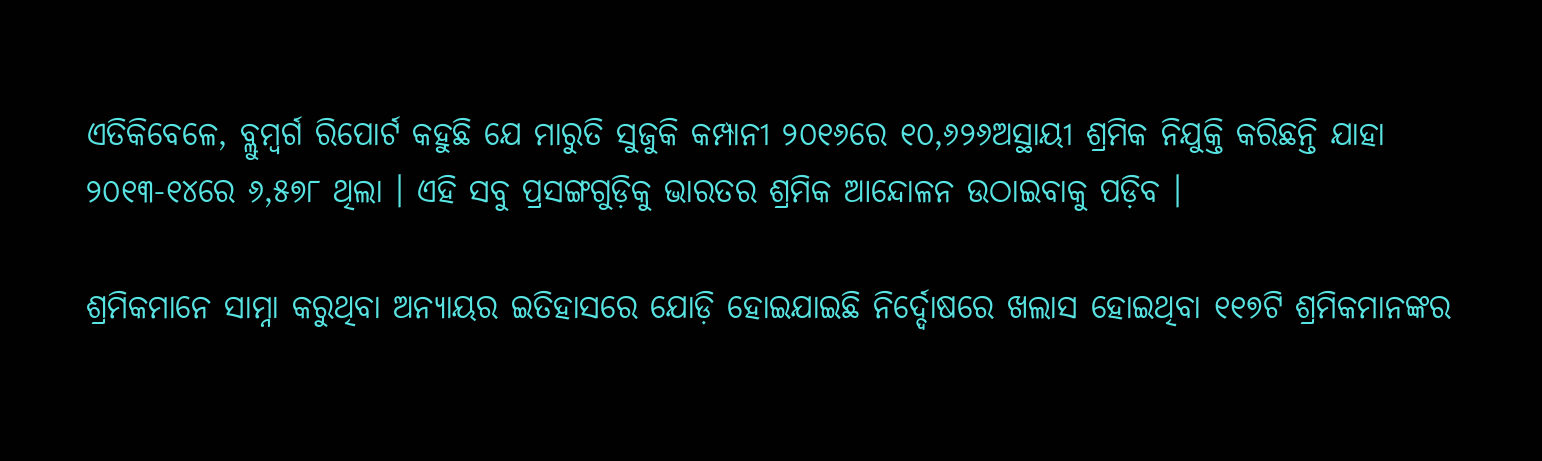ଏତିକିବେଳେ, ବ୍ଲୁମ୍ବର୍ଗ ରିପୋର୍ଟ କହୁଛି ଯେ ମାରୁତି ସୁଜୁକି କମ୍ପାନୀ ୨୦୧୬ରେ ୧୦,୬୨୬ଅସ୍ଥାୟୀ ଶ୍ରମିକ ନିଯୁକ୍ତି କରିଛନ୍ତି ଯାହା ୨୦୧୩-୧୪ରେ ୬,୫୭୮ ଥିଲା । ଏହି ସବୁ ପ୍ରସଙ୍ଗଗୁଡ଼ିକୁ ଭାରତର ଶ୍ରମିକ ଆନ୍ଦୋଳନ ଉଠାଇବାକୁ ପଡ଼ିବ ।

ଶ୍ରମିକମାନେ ସାମ୍ନା କରୁଥିବା ଅନ୍ୟାୟର ଇତିହାସରେ ଯୋଡ଼ି ହୋଇଯାଇଛି ନିର୍ଦ୍ଦୋଷରେ ଖଲାସ ହୋଇଥିବା ୧୧୭ଟି ଶ୍ରମିକମାନଙ୍କର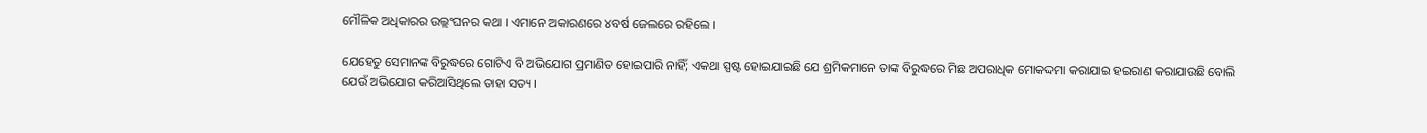ମୌଳିକ ଅଧିକାରର ଉଲ୍ଲଂଘନର କଥା । ଏମାନେ ଅକାରଣରେ ୪ବର୍ଷ ଜେଲରେ ରହିଲେ ।

ଯେହେତୁ ସେମାନଙ୍କ ବିରୁଦ୍ଧରେ ଗୋଟିଏ ବି ଅଭିଯୋଗ ପ୍ରମାଣିତ ହୋଇପାରି ନାହିଁ; ଏକଥା ସ୍ପଷ୍ଟ ହୋଇଯାଇଛି ଯେ ଶ୍ରମିକମାନେ ତାଙ୍କ ବିରୁଦ୍ଧରେ ମିଛ ଅପରାଧିକ ମୋକଦ୍ଦମା କରାଯାଇ ହଇରାଣ କରାଯାଉଛି ବୋଲି ଯେଉଁ ଅଭିଯୋଗ କରିଆସିଥିଲେ ତାହା ସତ୍ୟ ।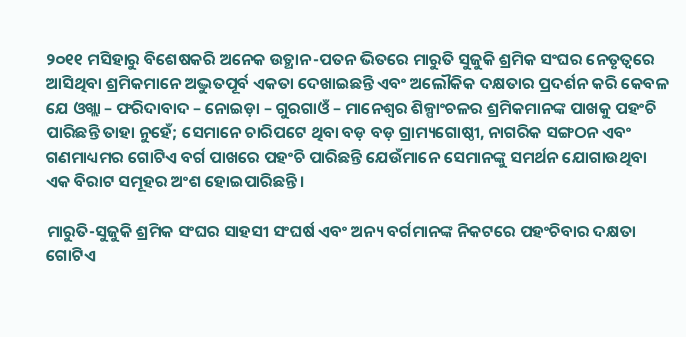୨୦୧୧ ମସିହାରୁ ବିଶେଷକରି ଅନେକ ଉତ୍ଥାନ-ପତନ ଭିତରେ ମାରୁତି ସୁଜୁକି ଶ୍ରମିକ ସଂଘର ନେତୃତ୍ୱରେ ଆସିଥିବା ଶ୍ରମିକମାନେ ଅଦ୍ଭୁତପୂର୍ବ ଏକତା ଦେଖାଇଛନ୍ତି ଏବଂ ଅଲୌକିକ ଦକ୍ଷତାର ପ୍ରଦର୍ଶନ କରି କେବଳ ଯେ ଓଖ୍ଲା – ଫରିଦାବାଦ – ନୋଇଡ଼ା – ଗୁରଗାଓଁ – ମାନେଶ୍ୱର ଶିଳ୍ପାଂଚଳର ଶ୍ରମିକମାନଙ୍କ ପାଖକୁ ପହଂଚି ପାରିଛନ୍ତି ତାହା ନୁହେଁ; ସେମାନେ ଚାରିପଟେ ଥିବା ବଡ଼ ବଡ଼ ଗ୍ରାମ୍ୟଗୋଷ୍ଠୀ, ନାଗରିକ ସଙ୍ଗଠନ ଏବଂ ଗଣମାଧ୍ୟମର ଗୋଟିଏ ବର୍ଗ ପାଖରେ ପହଂଚି ପାରିଛନ୍ତି ଯେଉଁମାନେ ସେମାନଙ୍କୁ ସମର୍ଥନ ଯୋଗାଉଥିବା ଏକ ବିରାଟ ସମୂହର ଅଂଶ ହୋଇପାରିଛନ୍ତି ।

ମାରୁତି-ସୁଜୁକି ଶ୍ରମିକ ସଂଘର ସାହସୀ ସଂଘର୍ଷ ଏବଂ ଅନ୍ୟ ବର୍ଗମାନଙ୍କ ନିକଟରେ ପହଂଚିବାର ଦକ୍ଷତା ଗୋଟିଏ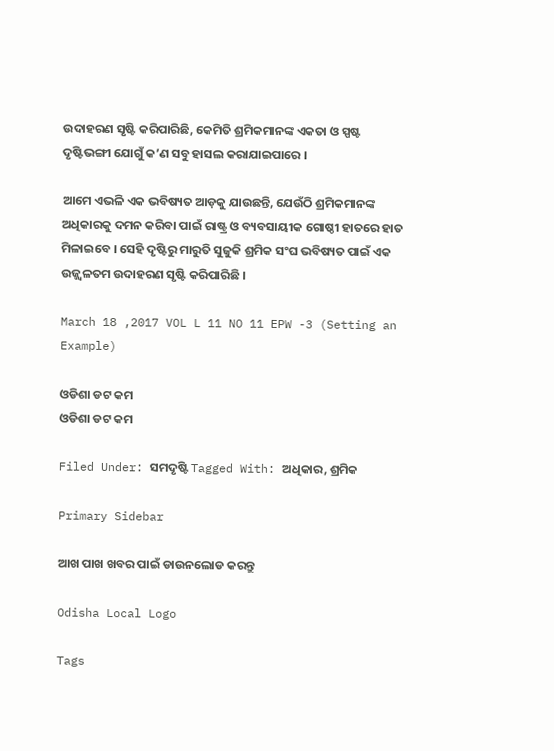ଉଦାହରଣ ସୃଷ୍ଟି କରିପାରିଛି, କେମିତି ଶ୍ରମିକମାନଙ୍କ ଏକତା ଓ ସ୍ପଷ୍ଟ ଦୃଷ୍ଟିଭଙ୍ଗୀ ଯୋଗୁଁ କ’ଣ ସବୁ ହାସଲ କରାଯାଇପାରେ ।

ଆମେ ଏଭଳି ଏକ ଭବିଷ୍ୟତ ଆଡ଼କୁ ଯାଉଛନ୍ତି, ଯେଉଁଠି ଶ୍ରମିକମାନଙ୍କ ଅଧିକାରକୁ ଦମନ କରିବା ପାଇଁ ରାଷ୍ଟ୍ର ଓ ବ୍ୟବସାୟୀକ ଗୋଷ୍ଠୀ ହାତରେ ହାତ ମିଳାଇବେ । ସେହି ଦୃଷ୍ଟିରୁ ମାରୁତି ସୁଜୁକି ଶ୍ରମିକ ସଂଘ ଭବିଷ୍ୟତ ପାଇଁ ଏକ ଉଜ୍ଜ୍ୱଳତମ ଉଦାହରଣ ସୃଷ୍ଟି କରିପାରିଛି ।

March 18 ,2017 VOL L 11 NO 11 EPW -3 (Setting an Example)

ଓଡିଶା ଡଟ କମ
ଓଡିଶା ଡଟ କମ

Filed Under: ସମଦୃଷ୍ଟି Tagged With: ଅଧିକାର, ଶ୍ରମିକ

Primary Sidebar

ଆଖ ପାଖ ଖବର ପାଇଁ ଡାଉନଲୋଡ କରନ୍ତୁ

Odisha Local Logo

Tags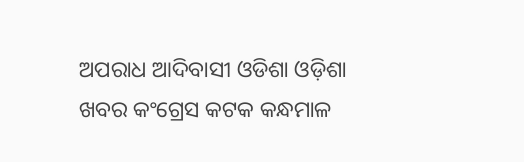ଅପରାଧ ଆଦିବାସୀ ଓଡିଶା ଓଡ଼ିଶା ଖବର କଂଗ୍ରେସ କଟକ କନ୍ଧମାଳ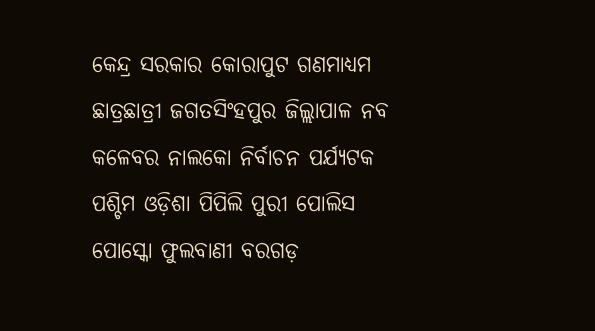କେନ୍ଦ୍ର ସରକାର କୋରାପୁଟ ଗଣମାଧ୍ୟମ ଛାତ୍ରଛାତ୍ରୀ ଜଗତସିଂହପୁର ଜିଲ୍ଲାପାଳ ନବ କଳେବର ନାଲକୋ ନିର୍ବାଚନ ପର୍ଯ୍ୟଟକ ପଶ୍ଚିମ ଓଡ଼ିଶା ପିପିଲି ପୁରୀ ପୋଲିସ ପୋସ୍କୋ ଫୁଲବାଣୀ ବରଗଡ଼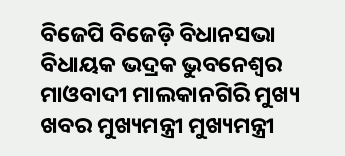ବିଜେପି ବିଜେଡ଼ି ବିଧାନସଭା ବିଧାୟକ ଭଦ୍ରକ ଭୁବନେଶ୍ୱର ମାଓବାଦୀ ମାଲକାନଗିରି ମୁଖ୍ୟ ଖବର ମୁଖ୍ୟମନ୍ତ୍ରୀ ମୁଖ୍ୟମନ୍ତ୍ରୀ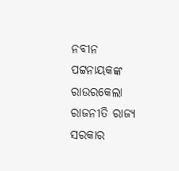ନବୀନ ପଟ୍ଟନାୟକଙ୍କ ରାଉରକେଲା ରାଜନୀତି ରାଜ୍ୟ ସରକାର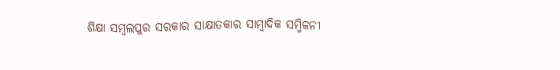ଶିକ୍ଷା ସମ୍ବଲପୁର ସରକାର ସାକ୍ଷାତକାର ସାମ୍ବାଦିକ ସମ୍ମିଳନୀ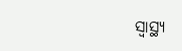ସ୍ୱାସ୍ଥ୍ୟ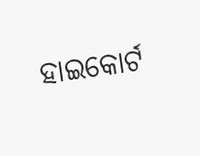ହାଇକୋର୍ଟ